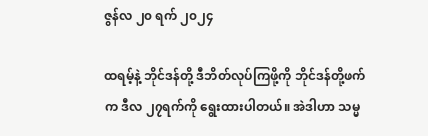ဇွန်လ ၂၀ ရက် ၂၀၂၄

ထရမ့်နဲ့ ဘိုင်ဒန်တို့ ဒီဘိတ်လုပ်ကြဖို့ကို ဘိုင်ဒန်တို့ဖက်က ဒီလ ၂၇ရက်ကို ရွေးထားပါတယ်။ အဲဒါဟာ သမ္မ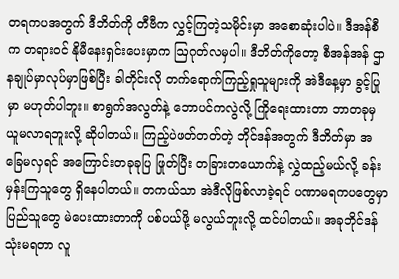တရကပအတွက် ဒီဘိတ်ကို တီဗီက လွှင့်ကြတဲ့သမိုင်းမှာ အစောဆုံးပါပဲ။ ဒီအန်စီက တရားဝင် နိုမီနေးရှင်းပေးမှာက ဩဂုတ်လမှပါ။ ဒီဘိတ်ကိုတော့ စီအန်အန် ဌာနချုပ်မှာလုပ်မှာဖြစ်ပြီး ခါတိုင်းလို တက်ရောက်ကြည့်ရှုသူများကို အဲဒီနေ့မှာ ခွင့်ပြုမှာ မဟုတ်ပါဘူး။ စာရွက်အလွတ်နဲ့ ဘောပင်ကလွဲလို့ ကြိုရေးထားတာ ဘာတခုမှ ယူမလာရဘူးလို့ ဆိုပါတယ်။ ကြည့်ပဲဖတ်တတ်တဲ့ ဘိုင်ဒန်အတွက် ဒီဘိတ်မှာ အခြေမလှရင် အကြောင်းတခုခုပြ ဖြုတ်ပြီး တခြားတယောက်နဲ့ လွှဲထည့်မယ်လို့ ခန်းမှန်းကြသူတွေ ရှိနေပါတယ်။ တကယ်သာ အဲဒီလိုဖြစ်လာခဲ့ရင် ပဏာမရကပတွေမှာ ပြည်သူတွေ မဲပေးထားတာကို ပစ်ပယ်ဖို့ မလွယ်ဘူးလို့ ထင်ပါတယ်။ အခုဘိုင်ဒန်သုံးမရတာ လူ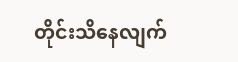တိုင်းသိနေလျက်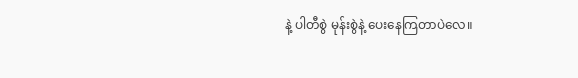နဲ့ ပါတီစွဲ မုန်းစွဲနဲ့ ပေးနေကြတာပဲလေ။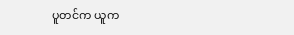ပူတင်က ယူက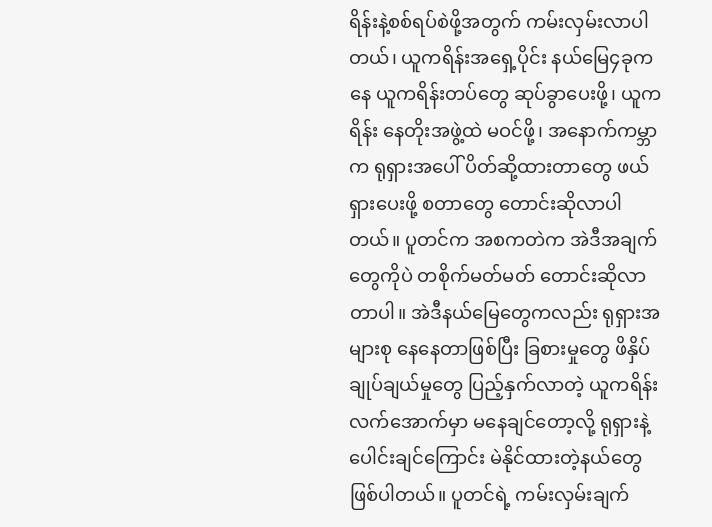ရိန်းနဲ့စစ်ရပ်စဲဖို့အတွက် ကမ်းလှမ်းလာပါတယ်၊ ယူကရိန်းအရှေ့ပိုင်း နယ်မြေ၄ခုကနေ ယူကရိန်းတပ်တွေ ဆုပ်ခွာပေးဖို့၊ ယူကရိန်း နေတိုးအဖွဲ့ထဲ မဝင်ဖို့၊ အနောက်ကမ္ဘာက ရုရှားအပေါ် ပိတ်ဆို့ထားတာတွေ ဖယ်ရှားပေးဖို့ စတာတွေ တောင်းဆိုလာပါတယ်။ ပူတင်က အစကတဲက အဲဒီအချက်တွေကိုပဲ တစိုက်မတ်မတ် တောင်းဆိုလာတာပါ။ အဲဒီနယ်မြေတွေကလည်း ရုရှားအများစု နေနေတာဖြစ်ပြီး ခြစားမှုတွေ ဖိနှိပ်ချုပ်ချယ်မှုတွေ ပြည့်နှက်လာတဲ့ ယူကရိန်းလက်အောက်မှာ မနေချင်တော့လို့ ရုရှားနဲ့ ပေါင်းချင်ကြောင်း မဲနိုင်ထားတဲ့နယ်တွေ ဖြစ်ပါတယ်။ ပူတင်ရဲ့ ကမ်းလှမ်းချက်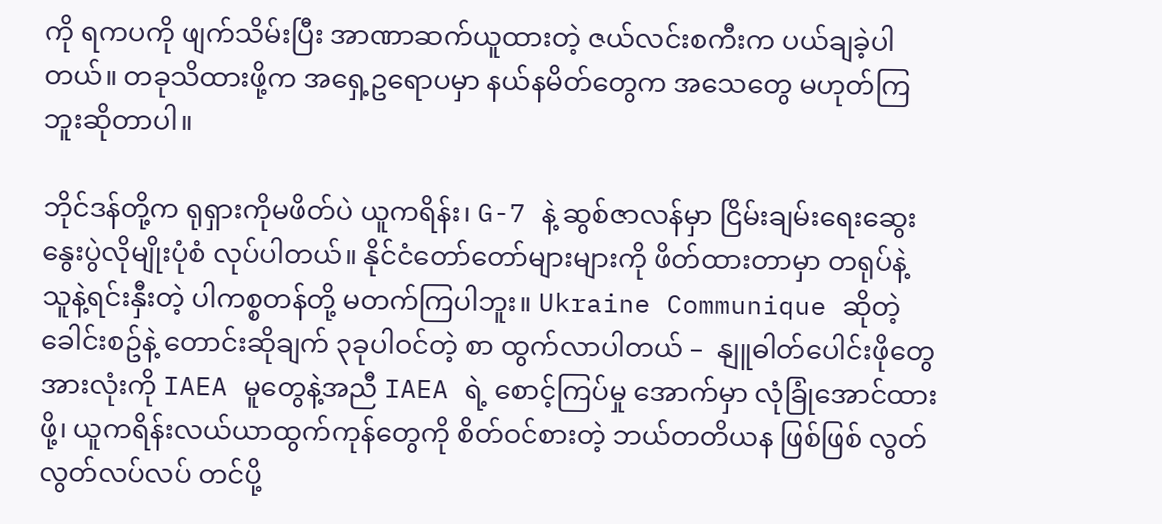ကို ရကပကို ဖျက်သိမ်းပြီး အာဏာဆက်ယူထားတဲ့ ဇယ်လင်းစကီးက ပယ်ချခဲ့ပါတယ်။ တခုသိထားဖို့က အရှေ့ဥရောပမှာ နယ်နမိတ်တွေက အသေတွေ မဟုတ်ကြဘူးဆိုတာပါ။

ဘိုင်ဒန်တို့က ရုရှားကိုမဖိတ်ပဲ ယူကရိန်း၊ G-7 နဲ့ ဆွစ်ဇာလန်မှာ ငြိမ်းချမ်းရေးဆွေးနွေးပွဲလိုမျိုးပုံစံ လုပ်ပါတယ်။ နိုင်ငံတော်တော်များများကို ဖိတ်ထားတာမှာ တရုပ်နဲ့ သူနဲ့ရင်းနှီးတဲ့ ပါကစ္စတန်တို့ မတက်ကြပါဘူး။ Ukraine Communique ဆိုတဲ့ ခေါင်းစဥ်နဲ့ တောင်းဆိုချက် ၃ခုပါဝင်တဲ့ စာ ထွက်လာပါတယ် –  နျူဓါတ်ပေါင်းဖိုတွေအားလုံးကို IAEA မူတွေနဲ့အညီ IAEA ရဲ့ စောင့်ကြပ်မှု အောက်မှာ လုံခြုံအောင်ထားဖို့၊ ယူကရိန်းလယ်ယာထွက်ကုန်တွေကို စိတ်ဝင်စားတဲ့ ဘယ်တတိယန ဖြစ်ဖြစ် လွတ်လွတ်လပ်လပ် တင်ပို့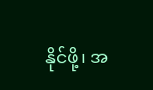နိုင်ဖို့၊ အ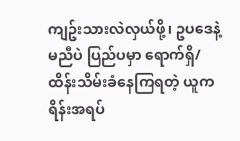ကျဥ်းသားလဲလှယ်ဖို့၊ ဥပဒေနဲ့မညီပဲ ပြည်ပမှာ ရောက်ရှိ/ ထိန်းသိမ်းခံနေကြရတဲ့ ယူကရိန်းအရပ်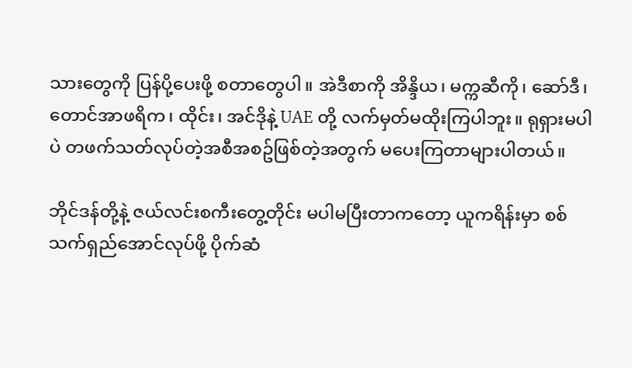သားတွေကို ပြန်ပို့ပေးဖို့ စတာတွေပါ။ အဲဒီစာကို အိန္ဒိယ၊ မက္ကဆီကို၊ ဆော်ဒီ၊ တောင်အာဖရိက၊ ထိုင်း၊ အင်ဒိုနဲ့ UAE တို့ လက်မှတ်မထိုးကြပါဘူး။ ရုရှားမပါပဲ တဖက်သတ်လုပ်တဲ့အစီအစဥ်ဖြစ်တဲ့အတွက် မပေးကြတာများပါတယ်။

ဘိုင်ဒန်တို့နဲ့ ဇယ်လင်းစကီးတွေ့တိုင်း မပါမပြီးတာကတော့ ယူကရိန်းမှာ စစ်သက်ရှည်အောင်လုပ်ဖို့ ပိုက်ဆံ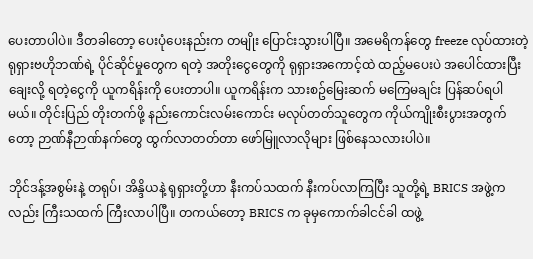ပေးတာပါပဲ။ ဒီတခါတော့ ပေးပုံပေးနည်းက တမျိုး ပြောင်းသွားပါပြီ။ အမေရိကန်တွေ freeze လုပ်ထားတဲ့ ရုရှားဗဟိုဘဏ်ရဲ့ ပိုင်ဆိုင်မှုတွေက ရတဲ့ အတိုးငွေတွေကို ရုရှားအကောင့်ထဲ ထည့်မပေးပဲ အပေါင်ထားပြီး ချေးလို့ ရတဲ့ငွေကို ယူကရိန်းကို ပေးတာပါ။ ယူကရိန်းက သားစဥ်မြေးဆက် မကြေမချင်း ပြန်ဆပ်ရပါမယ်။ တိုင်းပြည် တိုးတက်ဖို့ နည်းကောင်းလမ်းကောင်း မလုပ်တတ်သူတွေက ကိုယ်ကျိုးစီးပွားအတွက်တော့ ဉာဏ်နီဉာဏ်နက်တွေ ထွက်လာတတ်တာ ဖော်မြူလာလိုများ ဖြစ်နေသလားပါပဲ။

ဘိုင်ဒန့်အစွမ်းနဲ့ တရုပ်၊ အိန္ဒိယနဲ့ ရုရှားတို့ဟာ နီးကပ်သထက် နီးကပ်လာကြပြီး သူတို့ရဲ့ BRICS အဖွဲ့ကလည်း ကြီးသထက် ကြီးလာပါပြီ။ တကယ်တော့ BRICS က ခုမှကောက်ခါငင်ခါ ထဖွဲ့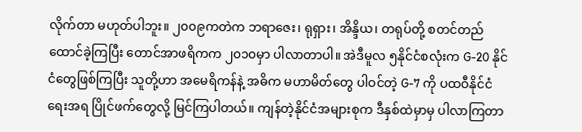လိုက်တာ မဟုတ်ပါဘူး။ ၂၀၀၉ကတဲက ဘရာဇေး၊ ရုရှား၊ အိန္ဒိယ၊ တရုပ်တို့ စတင်တည်ထောင်ခဲ့ကြပြီး တောင်အာဖရိကက ၂၀၁၀မှာ ပါလာတာပါ။ အဲဒီမူလ ၅နိုင်ငံစလုံးက G-20 နိုင်ငံတွေဖြစ်ကြပြီး သူတို့ဟာ အမေရိကန်နဲ့ အဓိက မဟာမိတ်တွေ ပါဝင်တဲ့ G-7 ကို ပထဝီနိုင်ငံရေးအရ ပြိုင်ဖက်တွေလို့ မြင်ကြပါတယ်။ ကျန်တဲ့နိုင်ငံအများစုက ဒီနှစ်ထဲမှာမှ ပါလာကြတာ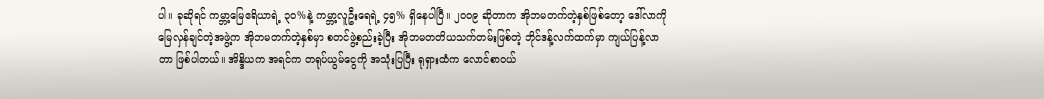ပါ။ ခုဆိုရင် ကမ္ဘာ့မြေဧရိယာရဲ့ ၃၀%နဲ့ ကမ္ဘာ့လူဦးရေရဲ့ ၄၅% ရှိနေပါပြီ။ ၂၀၀၉ ဆိုတာက အိုဘမတက်တဲ့နှစ်ဖြစ်တော့ ဒေါ်လာကို မြေလှန်ချင်တဲ့အဖွဲ့က အိုဘမတက်တဲ့နှစ်မှာ စတင်ဖွဲ့စည်းခဲ့ပြီး အိုဘမတတိယသက်တမ်းဖြစ်တဲ့ ဘိုင်ဒန့်လက်ထက်မှာ ကျယ်ပြန့်လာတာ ဖြစ်ပါတယ်။ အိန္ဒိယက အရင်က တရုပ်ယွမ်ငွေကို အသုံးပြပြီး ရုရှားထံက လောင်စာဝယ်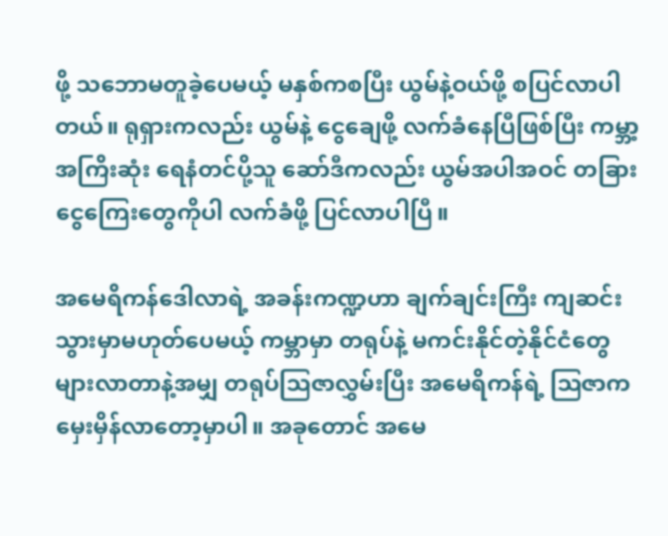ဖို့ သဘောမတူခဲ့ပေမယ့် မနှစ်ကစပြီး ယွမ်နဲ့ဝယ်ဖို့ စပြင်လာပါတယ်။ ရုရှားကလည်း ယွမ်နဲ့ ငွေချေဖို့ လက်ခံနေပြီဖြစ်ပြီး ကမ္ဘာ့အကြိးဆုံး ရေနံတင်ပို့သူ ဆော်ဒီကလည်း ယွမ်အပါအဝင် တခြားငွေကြေးတွေကိုပါ လက်ခံဖို့ ပြင်လာပါပြီ။

အမေရိကန်ဒေါလာရဲ့ အခန်းကဏ္ဍဟာ ချက်ချင်းကြီး ကျဆင်းသွားမှာမဟုတ်ပေမယ့် ကမ္ဘာမှာ တရုပ်နဲ့ မကင်းနိုင်တဲ့နိုင်ငံတွေ များလာတာနဲ့အမျှ တရုပ်ဩဇာလွှမ်းပြီး အမေရိကန်ရဲ့ ဩဇာက မှေးမှိန်လာတော့မှာပါ။ အခုတောင် အမေ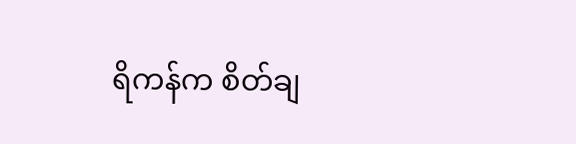ရိကန်က စိတ်ချ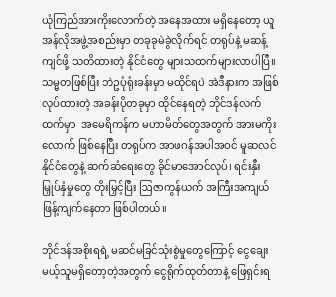ယုံကြည်အားကိုးလောက်တဲ့ အနေအထား မရှိနေတော့ ယူအန်လိုအဖွဲ့အစည်းမှာ တခုခုမဲခွဲလိုက်ရင် တရုပ်နဲ့ မဆန့်ကျင်ဖို့ သတိထားတဲ့ နိုင်ငံတွေ များသထက်များလာပါပြီ။ သမ္မတဖြစ်ပြီး ဘဲဥပုံရုံးခန်းမှာ မထိုင်ရပဲ အဲဒီနားက အဖြစ်လုပ်ထားတဲ့ အခန်းပိုတခုမှာ ထိုင်နေရတဲ့ ဘိုင်ဒန်လက်ထက်မှာ  အမေရိကန်က မဟာမိတ်တွေအတွက် အားမကိုးလောက် ဖြစ်နေပြီး တရုပ်က အာဖဂန်အပါအဝင် မူဆလင်နိုင်ငံတွေနဲ့ ဆက်ဆံရေးတွေ ခိုင်မာအောင်လုပ်၊ ရင်းနှီးမြှုပ်နှံမှုတွေ တိုးမြှင့်ပြီး ဩဇာကွန်ယက် အကြီးအကျယ် ဖြန့်ကျက်နေတာ ဖြစ်ပါတယ်။

ဘိုင်ဒန်အစိုးရရဲ့ မဆင်မခြင်သုံးစွဲမှုတွေကြောင့် ငွေချေးမယ့်သူမရှိတော့တဲ့အတွက် ငွေရိုက်ထုတ်တာနဲ့ ဖြေရှင်းရ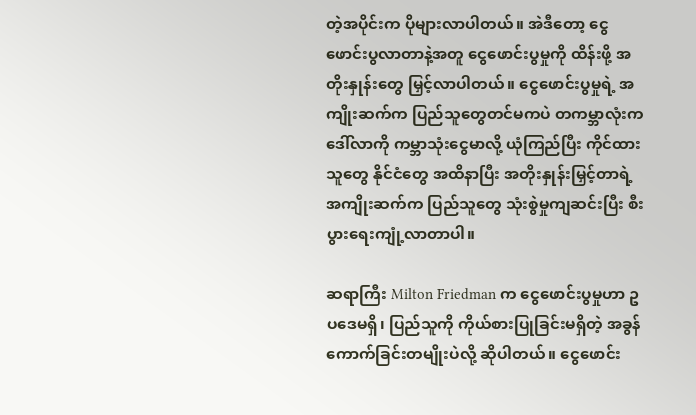တဲ့အပိုင်းက ပိုများလာပါတယ်။ အဲဒီတော့ ငွေဖောင်းပွလာတာနဲ့အတူ ငွေဖောင်းပွမှုကို ထိန်းဖို့ အတိုးနှုန်းတွေ မြှင့်လာပါတယ်။ ငွေဖောင်းပွမှုရဲ့ အကျိုးဆက်က ပြည်သူတွေတင်မကပဲ တကမ္ဘာလုံးက ဒေါ်လာကို ကမ္ဘာသုံးငွေမာလို့ ယုံကြည်ပြီး ကိုင်ထားသူတွေ နိုင်ငံတွေ အထိနာပြီး အတိုးနှုန်းမြှင့်တာရဲ့ အကျိုးဆက်က ပြည်သူတွေ သုံးစွဲမှုကျဆင်းပြီး စီးပွားရေးကျုံ့လာတာပါ။

ဆရာကြီး Milton Friedman က ငွေဖောင်းပွမှုဟာ ဥပဒေမရှိ၊ ပြည်သူကို ကိုယ်စားပြုခြင်းမရှိတဲ့ အခွန်ကောက်ခြင်းတမျိုးပဲလို့ ဆိုပါတယ်။ ငွေဖောင်း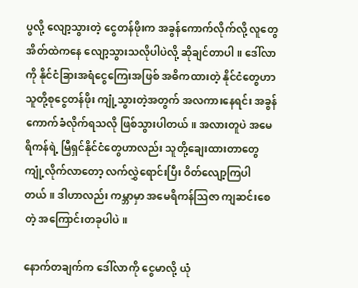ပွလို့ လျော့သွားတဲ့ ငွေတန်ဖိုးက အခွန်ကောက်လိုက်လို့ လူတွေအိတ်ထဲကနေ လျော့သွားသလိုပါပဲလို့ ဆိုချင်တာပါ။ ဒေါ်လာကို နိုင်ငံခြားအရံငွေကြေးအဖြစ် အဓိကထားတဲ့ နိုင်ငံတွေဟာ သူတို့စုငွေတန်ဖိုး ကျုံ့သွားတဲ့အတွက် အလကားနေရင်း အခွန်ကောက်ခံလိုက်ရသလို ဖြစ်သွားပါတယ်။ အလားတူပဲ အမေရိကန်ရဲ့ မြီရှင်နိုင်ငံတွေဟာလည်း သူတို့ချေးထားတာတွေ ကျုံ့လိုက်လာတော့ လက်လွှဲရောင်းပြီး ဝိတ်လျော့ကြပါတယ်။ ဒါဟာလည်း ကမ္ဘာမှာ အမေရိကန်ဩဇာ ကျဆင်းစေတဲ့ အကြောင်းတခုပါပဲ။

နောက်တချက်က ဒေါ်လာကို ငွေမာလို့ ယုံ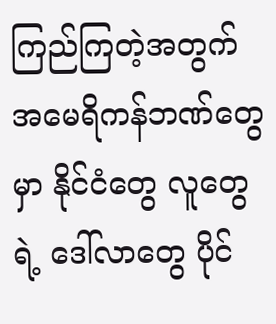ကြည်ကြတဲ့အတွက် အမေရိကန်ဘဏ်တွေမှာ နိုင်ငံတွေ လူတွေရဲ့ ဒေါ်လာတွေ ပိုင်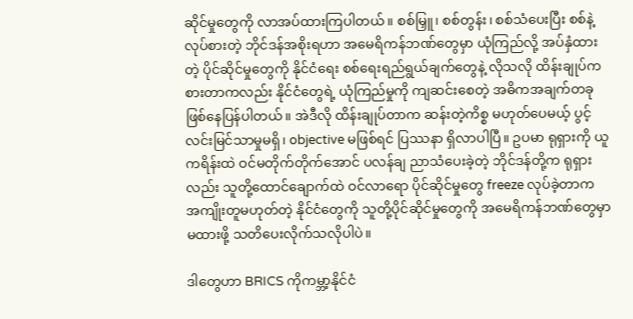ဆိုင်မှုတွေကို လာအပ်ထားကြပါတယ်။ စစ်မြှူ၊ စစ်တွန်း၊ စစ်သံပေးပြီး စစ်နဲ့ လုပ်စားတဲ့ ဘိုင်ဒန်အစိုးရဟာ အမေရိကန်ဘဏ်တွေမှာ ယုံကြည်လို့ အပ်နှံထားတဲ့ ပိုင်ဆိုင်မှုတွေကို နိုင်ငံရေး စစ်ရေးရည်ရွယ်ချက်တွေနဲ့ လိုသလို ထိန်းချုပ်ကစားတာကလည်း နိုင်ငံတွေရဲ့ ယုံကြည်မှုကို ကျဆင်းစေတဲ့ အဓိကအချက်တခု ဖြစ်နေပြန်ပါတယ်။ အဲဒီလို ထိန်းချုပ်တာက ဆန်းတဲ့ကိစ္စ မဟုတ်ပေမယ့် ပွင့်လင်းမြင်သာမှုမရှိ၊ objective မဖြစ်ရင် ပြဿနာ ရှိလာပါပြီ။ ဥပမာ ရုရှားကို ယူကရိန်းထဲ ဝင်မတိုက်တိုက်အောင် ပလန်ချ ညာသံပေးခဲ့တဲ့ ဘိုင်ဒန်တို့က ရုရှားလည်း သူတို့ထောင်ချောက်ထဲ ဝင်လာရော ပိုင်ဆိုင်မှုတွေ freeze လုပ်ခဲ့တာက အကျိုးတူမဟုတ်တဲ့ နိုင်ငံတွေကို သူတို့ပိုင်ဆိုင်မှုတွေကို အမေရိကန်ဘဏ်တွေမှာ မထားဖို့ သတိပေးလိုက်သလိုပါပဲ။

ဒါတွေဟာ BRICS ကိုကမ္ဘာ့နိုင်ငံ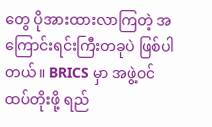တွေ ပိုအားထားလာကြတဲ့ အကြောင်းရင်းကြီးတခုပဲ ဖြစ်ပါတယ်။ BRICS မှာ အဖွဲ့ဝင်ထပ်တိုးဖို့ ရည်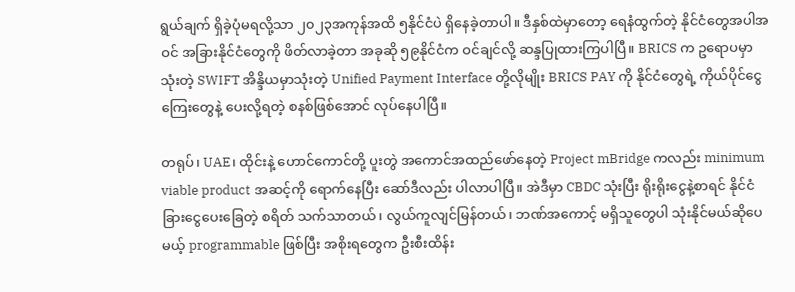ရွယ်ချက် ရှိခဲ့ပုံမရလို့သာ ၂၀၂၃အကုန်အထိ ၅နိုင်ငံပဲ ရှိနေခဲ့တာပါ။ ဒီနှစ်ထဲမှာတော့ ရေနံထွက်တဲ့ နိုင်ငံတွေအပါအဝင် အခြားနိုင်ငံတွေကို ဖိတ်လာခဲ့တာ အခုဆို ၅၉နိုင်ငံက ဝင်ချင်လို့ ဆန္ဒပြုထားကြပါပြီ။ BRICS က ဥရောပမှာသုံးတဲ့ SWIFT အိန္ဒိယမှာသုံးတဲ့ Unified Payment Interface တို့လိုမျိုး BRICS PAY ကို နိုင်ငံတွေရဲ့ ကိုယ်ပိုင်ငွေကြေးတွေနဲ့ ပေးလို့ရတဲ့ စနစ်ဖြစ်အောင် လုပ်နေပါပြီ။

တရုပ်၊ UAE၊ ထိုင်းနဲ့ ဟောင်ကောင်တို့ ပူးတွဲ အကောင်အထည်ဖော်နေတဲ့ Project mBridge ကလည်း minimum viable product အဆင့်ကို ရောက်နေပြီး ဆော်ဒီလည်း ပါလာပါပြီ။ အဲဒီမှာ CBDC သုံးပြီး ရိုးရိုးငွေနဲ့စာရင် နိုင်ငံခြားငွေပေးခြေတဲ့ စရိတ် သက်သာတယ်၊ လွယ်ကူလျင်မြန်တယ်၊ ဘဏ်အကောင့် မရှိသူတွေပါ သုံးနိုင်မယ်ဆိုပေမယ့် programmable ဖြစ်ပြီး အစိုးရတွေက ဦးစီးထိန်း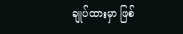ချုပ်ထားမှာ ဖြစ်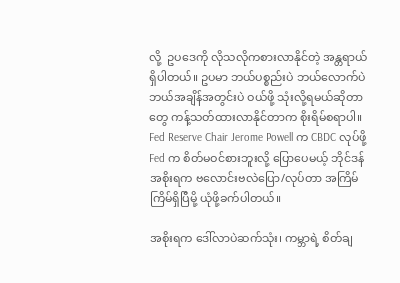လို့  ဥပဒေကို လိုသလိုကစားလာနိုင်တဲ့ အန္တရာယ် ရှိပါတယ်။ ဥပမာ ဘယ်ပစ္စည်းပဲ ဘယ်လောက်ပဲ ဘယ်အချိန်အတွင်းပဲ ဝယ်ဖို့ သုံးလို့ရမယ်ဆိုတာတွေ ကန့်သတ်ထားလာနိုင်တာက စိုးရိမ်စရာပါ။ Fed Reserve Chair Jerome Powell က CBDC လုပ်ဖို့ Fed က စိတ်မဝင်စားဘူးလို့ ပြောပေမယ့် ဘိုင်ဒန်အစိုးရက ဗလောင်းဗလဲပြော/လုပ်တာ အကြိမ်ကြိမ်ရှိပြီမို့ ယုံဖို့ခက်ပါတယ်။

အစိုးရက ဒေါ်လာပဲဆက်သုံး၊ ကမ္ဘာရဲ့ စိတ်ချ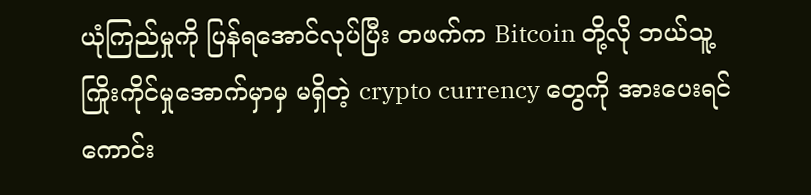ယုံကြည်မှုကို ပြန်ရအောင်လုပ်ပြီး တဖက်က Bitcoin တို့လို ဘယ်သူ့ကြိုးကိုင်မှုအောက်မှာမှ မရှိတဲ့ crypto currency တွေကို အားပေးရင် ကောင်း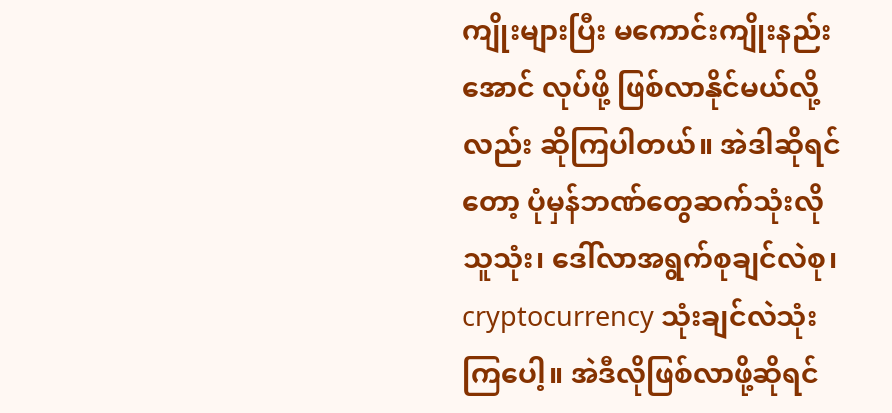ကျိုးများပြီး မကောင်းကျိုးနည်းအောင် လုပ်ဖို့ ဖြစ်လာနိုင်မယ်လို့လည်း ဆိုကြပါတယ်။ အဲဒါဆိုရင်တော့ ပုံမှန်ဘဏ်တွေဆက်သုံးလိုသူသုံး၊ ဒေါ်လာအရွက်စုချင်လဲစု၊ cryptocurrency သုံးချင်လဲသုံးကြပေါ့။ အဲဒီလိုဖြစ်လာဖို့ဆိုရင်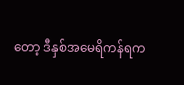တော့ ဒီနှစ်အမေရိကန်ရက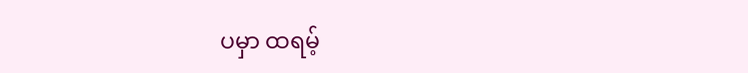ပမှာ ထရမ့်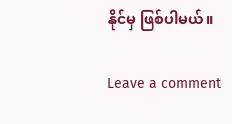နိုင်မှ ဖြစ်ပါမယ်။

Leave a comment